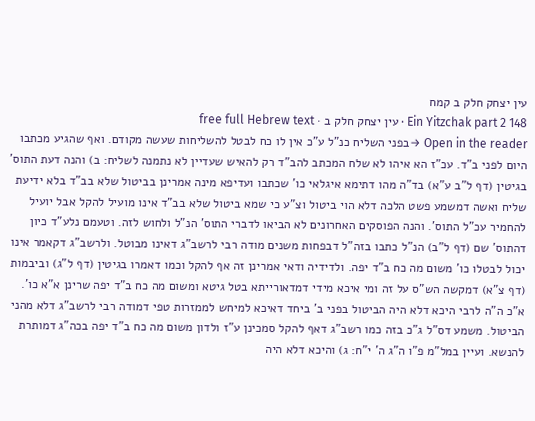עין יצחק חלק ב קמח
Ein Yitzchak part 2 148 · עין יצחק חלק ב · free full Hebrew text
Open in the reader →בפני השליח כנ"ל ע"כ אין לו כח לבטל להשליחות שעשה מקודם. ואף שהגיע מכתבו היום לפני ב"ד. עכ"ז הא איהו לא שלח המכתב להב"ד רק להאיש שעדיין לא נתמנה לשליח: ב) והנה דעת התוס' בגיטין (דף ל"ב ע"א) בד"ה מהו דתימא איגלאי כו' שכתבו ועדיפא מינה אמרינן בביטול שלא בב"ד בלא ידיעת שליח ואשה דמשמע פשט הלכה דלא הוי ביטול וצ"ע כי שמא ביטול שלא בב"ד אינו מועיל להקל אבל יועיל להחמיר עכ"ל התוס'. והנה הפוסקים האחרונים לא הביאו לדברי התוס' הנ"ל ולחוש לזה. וטעמם נלע"ד כיון דהתוס' שם (דף ל"ב) הנ"ל כתבו בזה"ל דבפחות משנים מודה רבי לרשב"ג דאינו מבוטל. ולרשב"ג דקאמר אינו יכול לבטלו כו' משום מה כח ב"ד יפה. ולדידיה ודאי אמרינן זה אף להקל וכמו דאמרו בגיטין (דף ל"ג) וביבמות (דף צ"א) דמקשה הש"ס על זה ומי איכא מידי דמדאורייתא בטל גיטא ומשום מה כח ב"ד יפה שרינן א"א כו'. א"כ ה"ה לרבי היכא דלא היה הביטול בפני ב' ביחד דאיכא למיחש לממזרות טפי דמודה רבי לרשב"ג דלא מהני הביטול. משמע דס"ל ג"כ בזה כמו רשב"ג דאף להקל סמכינן ע"ז ולדון משום מה כח ב"ד יפה בכה"ג דמותרת להנשא. ועיין במל"מ פ"ו ה"ג ה' י"ח: ג) והיכא דלא היה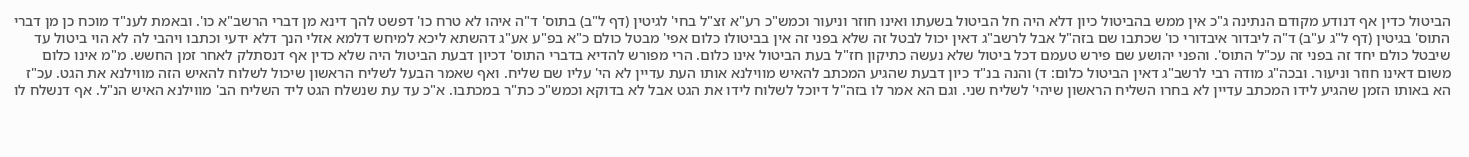הביטול כדין אף דנודע מקודם הנתינה ג"כ אין ממש בהביטול כיון דלא היה חל הביטול בשעתו ואינו חוזר וניעור וכמש"כ רע"א זצ"ל בחי' לגיטין (דף ל"ב) בתוס' ד"ה איהו לא טרח כו' דפשט להך דינא מן דברי הרשב"א כו'. ובאמת לענ"ד מוכח כן מן דברי התוס' בגיטין (דף ל"ג ע"ב) ד"ה ליבדור איבדורי כו' שכתבו שם בזה"ל אבל לרשב"ג דאין יכול לבטל זה שלא בפני זה אין בביטולו כלום אפי' מבטל כולם כ"א בפ"ע אע"ג דהשתא ליכא למיחש דלמא אזלי הנך דלא ידעי וכתבו ויהבי לה לא הוי ביטול עד שיבטל כולם יחד זה בפני זה עכ"ל התוס'. והפני יהושע שם פירש טעמם דכל ביטול שלא נעשה כתיקון חז"ל בעת הביטול אינו כלום. הרי מפורש להדיא בדברי התוס' דכיון דבעת הביטול היה שלא כדין אף דנסתלק לאחר זמן החשש. מ"מ אינו כלום משום דאינו חוזר וניעור. ובכה"ג מודה רבי לרשב"ג דאין הביטול כלום: ד) והנה בנ"ד כיון דבעת שהגיע המכתב להאיש מווילנא אותו העת עדיין לא הי' עליו שם שליח. ואף שאמר הבעל לשליח הראשון שיכול לשלוח להאיש הזה מווילנא את הגט. עכ"ז הא באותו הזמן שהגיע לידו המכתב עדיין לא בחרו השליח הראשון שיהי' לשליח שני. וגם הא אמר לו בזה"ל דיוכל לשלוח לידו את הגט אבל לא בדוקא וכמש"כ כת"ר במכתבו. א"כ עד עת שנשלח הגט ליד השליח הב' מווילנא האיש הנ"ל. אף דנשלח לו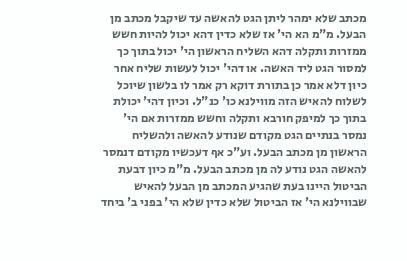מכתב שלא ימהר ליתן הגט להאשה עד שיקבל מכתב מן הבעל. מ"מ הא הי' אז שלא כדין דהא יכול להיות חשש ממזרות ותקלה דהא השליח הראשון הי' יכול בתוך כך למסור הגט ליד האשה. או דהי' יכול לעשות שליח אחר כיון דלא אמר כן בתורת דוקא רק אמר לו בלשון שיוכל לשלוח להאיש הזה מווילנא כו' כנ"ל. וכיון דהי' יכולת בתוך כך למיפק חורבא ותקלה וחשש ממזרות אם הי' נמסר בנתיים הגט מקודם שנודע להאשה ולהשליח הראשון מן מכתב הבעל. וע"כ אף דעכשיו מקודם דנמסר להאשה הגט נודע לה מן מכתב הבעל. מ"מ כיון דבעת הביטול היינו בעת שהגיע המכתב מן הבעל להאיש שבווילנא הי' אז הביטול שלא כדין שלא הי' בפני ב' ביחד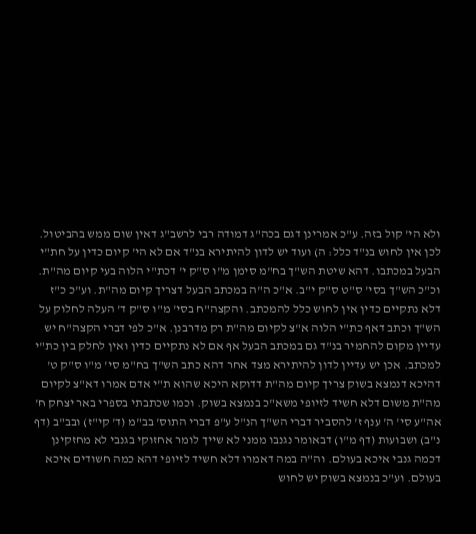ולא הי' קול בזה. ע"כ אמרינן דגם בכה"ג דמודה רבי לרשב"ג דאין שום ממש בהביטול. לכן אין לחוש בנ"ד כלל: ה) ועוד יש לדון להיתירא בנ"ד אם לא הי' קיום כדין על חת"י הבעל במכתבו. דהא שיטת הש"ך בח"מ סימן מ"ו ס"ק י' דכת"י הלוה בעי קיום מה"ת. וכ"כ הש"ך בסי' ס"ט ס"ק י"ב. א"כ ה"ה במכתב הבעל דצריך קיום מה"ת. וע"כ כ"ז דלא נתקיים כדין אין לחוש כלל להמכתב. והקצה"ח בסי' מ"ו ס"ק ד' העלה לחלוק על הש"ך וכתב דאף כת"י הלוה א"צ לקיום מה"ת רק מדרבנן. א"כ לפי דברי הקצה"ח יש עדיין מקום להחמיר בנ"ד גם במכתב הבעל אף אם לא נתקיים כדין ואין לחלק בין כת"י למכתב. אכן יש עדיין לדון להיתירא מצד אחר דהא כתב הש"ך בח"מ סי' מ"ו ס"ק ט' דהיכא דנמצא בשוק צריך קיום מה"ת דדוקא היכא שהוא ת"י אדם אמרו דא"צ לקיום מה"ת משום דלא חשיד לזיופי משא"כ בנמצא בשוק. וכמו שכתבתי בספרי באר יצחק ח' אה"ע סי' ה' ענף ז' להסביר דברי הש"ך הנ"ל ע"פ דברי התוס' בב"מ (ד' קי"ז) ובב"ב (דף נ"ב) ושבועות (דף מ"ו) דבאומר נגנבו ממני לא שייך לומר אחזוקי בגנבי לא מחזקינן דכמה גנבי איכא בעולם. וה"ה במה דאמרו דלא חשיד לזיופי דהא כמה חשודים איכא בעולם. וע"כ בנמצא בשוק יש לחוש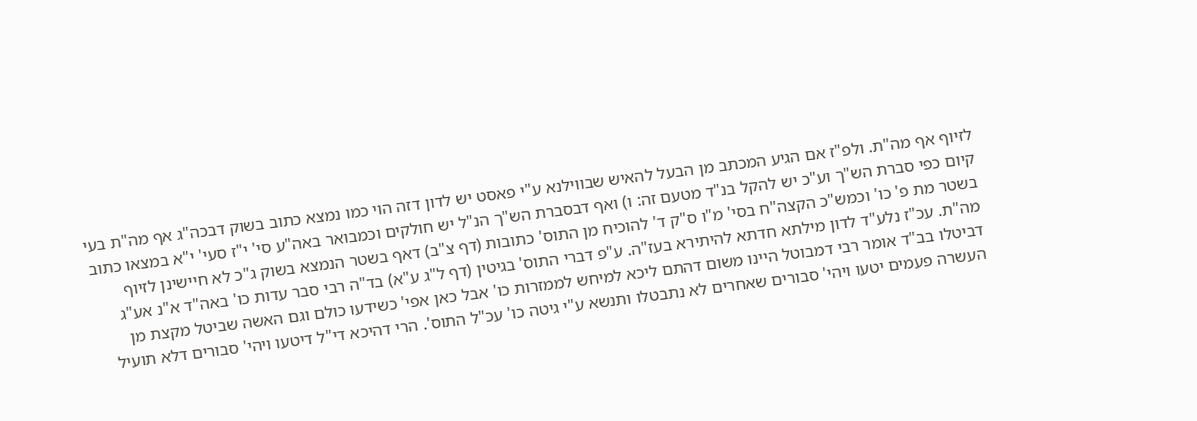לזיוף אף מה"ת. ולפ"ז אם הגיע המכתב מן הבעל להאיש שבווילנא ע"י פאסט יש לדון דזה הוי כמו נמצא כתוב בשוק דבכה"ג אף מה"ת בעי קיום כפי סברת הש"ך וע"כ יש להקל בנ"ד מטעם זה: ו) ואף דבסברת הש"ך הנ"ל יש חולקים וכמבואר באה"ע סי' י"ז סעי' י"א במצאו כתוב בשטר מת פ' כו' וכמש"כ הקצה"ח בסי' מ"ו ס"ק ד' להוכיח מן התוס' כתובות (דף צ"ב) דאף בשטר הנמצא בשוק ג"כ לא חיישינן לזיוף מה"ת. עכ"ז נלע"ד לדון מילתא חדתא להיתירא בעז"ה. ע"פ דברי התוס' בגיטין (דף ל"ג ע"א) בד"ה רבי סבר עדות כו' באה"ד א"נ אע"ג דביטלו בב"ד אומר רבי דמבוטל היינו משום דהתם ליכא למיחש לממזרות כו' אבל כאן אפי' כשידעו כולם וגם האשה שביטל מקצת מן העשרה פעמים יטעו ויהי' סבורים שאחרים לא נתבטלו ותנשא ע"י גיטה כו' עכ"ל התוס'. הרי דהיכא די"ל דיטעו ויהי' סבורים דלא תועיל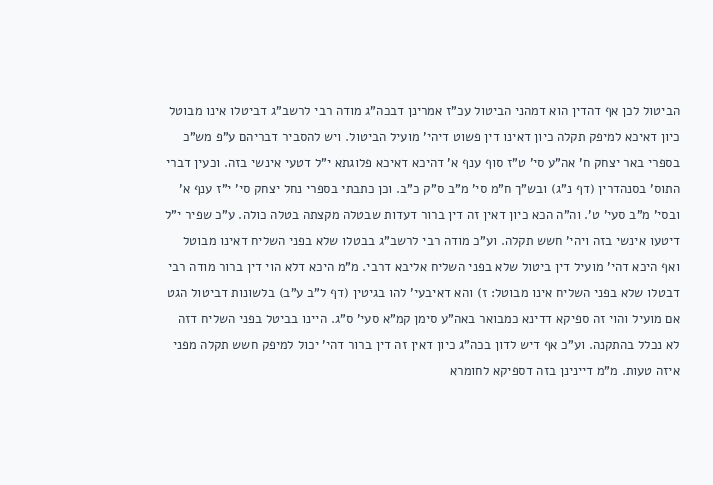הביטול לכן אף דהדין הוא דמהני הביטול עכ"ז אמרינן דבכה"ג מודה רבי לרשב"ג דביטלו אינו מבוטל כיון דאיכא למיפק תקלה כיון דאינו דין פשוט דיהי' מועיל הביטול. ויש להסביר דבריהם ע"פ מש"כ בספרי באר יצחק ח' אה"ע סי' ט"ז סוף ענף א' דהיכא דאיכא פלוגתא י"ל דטעי אינשי בזה. וכעין דברי התוס' בסנהדרין (דף נ"ג) ובש"ך ח"מ סי' מ"ב ס"ק כ"ב. וכן כתבתי בספרי נחל יצחק סי' י"ז ענף א' ובסי' מ"ב סעי' ט'. וה"ה הכא כיון דאין זה דין ברור דעדות שבטלה מקצתה בטלה כולה. ע"כ שפיר י"ל דיטעו אינשי בזה ויהי' חשש תקלה. וע"כ מודה רבי לרשב"ג בבטלו שלא בפני השליח דאינו מבוטל ואף היכא דהי' מועיל דין ביטול שלא בפני השליח אליבא דרבי. מ"מ היכא דלא הוי דין ברור מודה רבי דבטלו שלא בפני השליח אינו מבוטל: ז) והא דאיבעי' להו בגיטין (דף ל"ב ע"ב) בלשונות דביטול הגט אם מועיל והוי זה ספיקא דדינא כמבואר באה"ע סימן קמ"א סעי' ס"ג. היינו בביטל בפני השליח דזה לא נכלל בהתקנה. וע"כ אף דיש לדון בכה"ג כיון דאין זה דין ברור דהי' יכול למיפק חשש תקלה מפני איזה טעות. מ"מ דיינינן בזה דספיקא לחומרא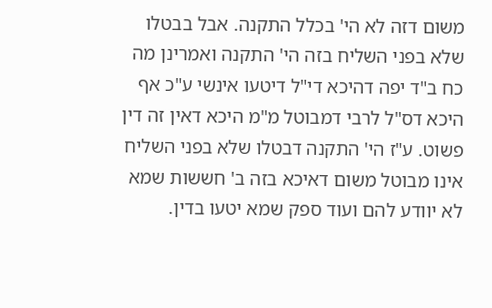משום דזה לא הי' בכלל התקנה. אבל בבטלו שלא בפני השליח בזה הי' התקנה ואמרינן מה כח ב"ד יפה דהיכא די"ל דיטעו אינשי ע"כ אף היכא דס"ל לרבי דמבוטל מ"מ היכא דאין זה דין פשוט. ע"ז הי' התקנה דבטלו שלא בפני השליח אינו מבוטל משום דאיכא בזה ב' חששות שמא לא יוודע להם ועוד ספק שמא יטעו בדין.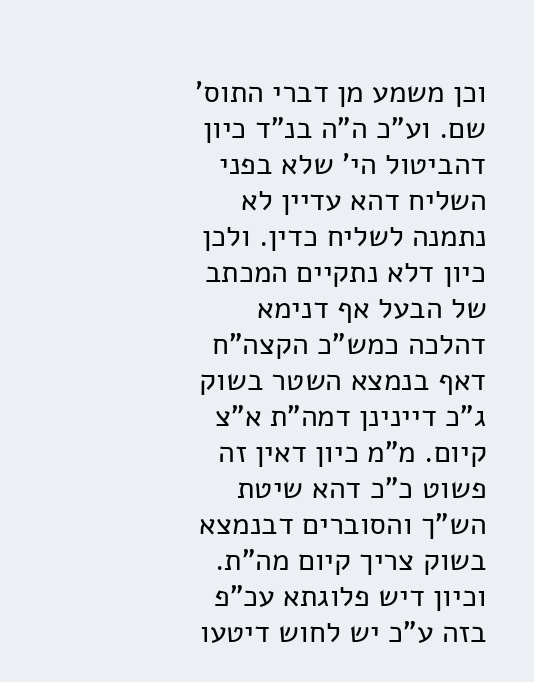וכן משמע מן דברי התוס' שם. וע"כ ה"ה בנ"ד כיון דהביטול הי' שלא בפני השליח דהא עדיין לא נתמנה לשליח כדין. ולכן כיון דלא נתקיים המכתב של הבעל אף דנימא דהלכה כמש"כ הקצה"ח דאף בנמצא השטר בשוק ג"כ דיינינן דמה"ת א"צ קיום. מ"מ כיון דאין זה פשוט כ"כ דהא שיטת הש"ך והסוברים דבנמצא בשוק צריך קיום מה"ת. וכיון דיש פלוגתא עכ"פ בזה ע"כ יש לחוש דיטעו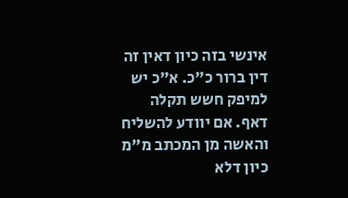אינשי בזה כיון דאין זה דין ברור כ"כ. א"כ יש למיפק חשש תקלה דאף. אם יוודע להשליח והאשה מן המכתב מ"מ כיון דלא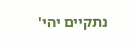נתקיים יהי'